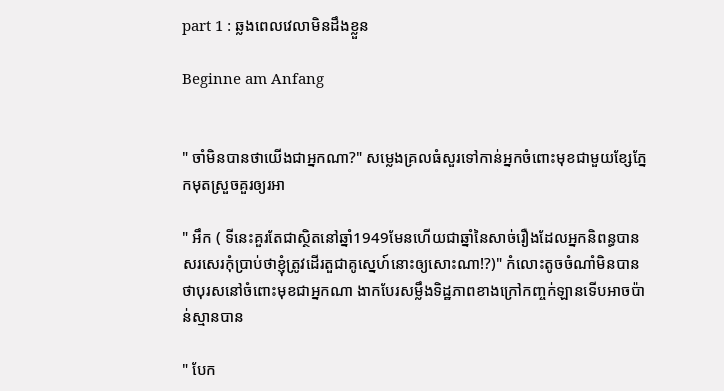part 1 : ឆ្លងពេលវេលាមិនដឹងខ្លួន

Beginne am Anfang


" ចាំមិនបានថាយើងជាអ្នកណា?" សម្លេងគ្រលធំសួរទៅកាន់អ្នកចំពោះមុខជាមួយខ្សែភ្នែកមុតស្រួចគួរឲ្យរអា

" អឹក ( ទីនេះគួរតែជាស្ថិតនៅឆ្នាំ1949មែនហើយជាឆ្នាំនៃសាច់រឿងដែលអ្នកនិពន្ធបានសរសេរកុំប្រាប់ថាខ្ញុំត្រូវដើរតួជាគូស្នេហ៍នោះឲ្យសោះណា!?)" កំលោះតូចចំណាំមិនបានថាបុរសនៅចំពោះមុខជាអ្នកណា ងាកបែរសម្លឹងទិដ្ឋភាពខាងក្រៅកញ្ចក់ឡានទើបអាចប៉ាន់ស្មានបាន

" បែក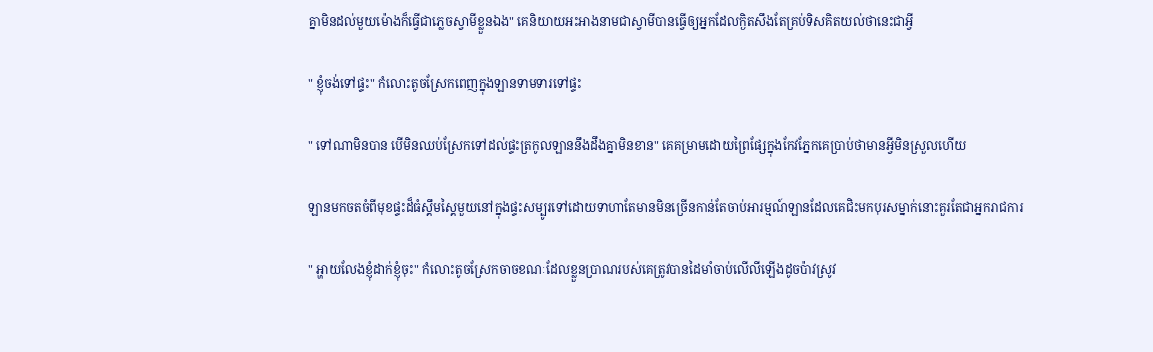គ្នាមិនដល់មួយម៉ោងក៏ធ្វើជាភ្លេចស្វាមីខ្លួនឯង" គេនិយាយអះអាងនាមជាស្វាមីបានធ្វើឲ្យអ្នកដែលក្ងិតសឹងតែគ្រប់ទិសគិតយល់ថានេះជាអ្វី

" ខ្ញុំចង់ទៅផ្ទះ" កំលោះតូចស្រែកពេញក្នុងឡានទាមទារទៅផ្ទះ

" ទៅណាមិនបាន បើមិនឈប់ស្រែកទៅដល់ផ្ទះត្រកូលឡាននឹងដឹងគ្នាមិនខាន" គេគម្រាមដោយព្រៃផ្សែក្នុងកែវភ្នែកគេប្រាប់ថាមានអ្វីមិនស្រួលហើយ

ឡានមកចតចំពីមុខផ្ទះដ៏ធំស្គឹមស្គៃមួយនៅក្នុងផ្ទះសម្បូរទៅដោយទាហាតែមានមិនច្រើនកាន់តែចាប់អារម្មណ៍ឡានដែលគេជិះមកបុរសម្នាក់នោះគួរតែជាអ្នករាជការ

" អ្ហាយលែងខ្ញុំដាក់ខ្ញុំចុះ" កំលោះតូចស្រែកចាចខណៈដែលខ្លួនប្រាណរបស់គេត្រូវបានដៃមាំចាប់លើលីឡើងដូចប៉ាវស្រូវ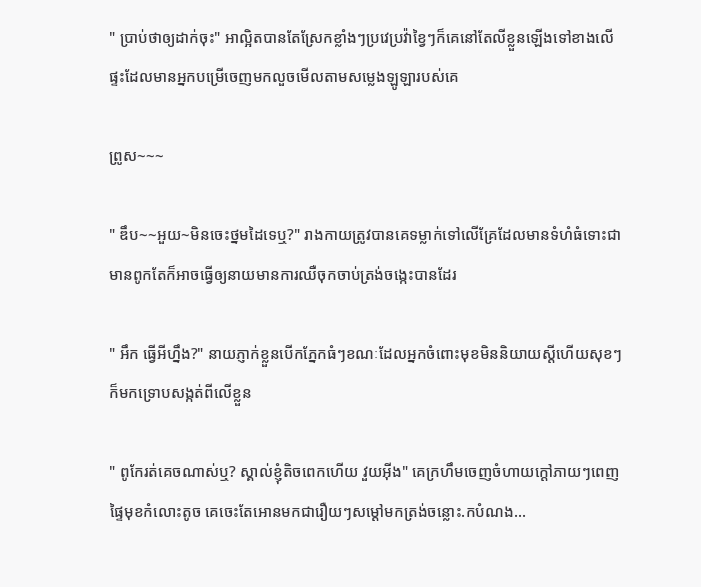" ប្រាប់ថាឲ្យដាក់ចុះ" អាល្អិតបានតែស្រែកខ្លាំងៗប្រវេប្រវ៉ាខ្វៃៗក៏គេនៅតែលីខ្លួនឡើងទៅខាងលើផ្ទះដែលមានអ្នកបម្រើចេញមកលួចមើលតាមសម្លេងឡូឡារបស់គេ

ព្រូស~~~

" ឌឹប~~អួយ~មិនចេះថ្នមដៃទេឬ?" រាងកាយត្រូវបានគេទម្លាក់ទៅលើគ្រែដែលមានទំហំធំទោះជាមានពូកតែក៏អាចធ្វើឲ្យនាយមានការឈឺចុកចាប់ត្រង់ចង្កេះបានដែរ

" អឹក ធ្វើអីហ្នឹង?" នាយភ្ញាក់ខ្លួនបើកភ្នែកធំៗខណៈដែលអ្នកចំពោះមុខមិននិយាយស្ដីហើយសុខៗក៏មកទ្រោបសង្កត់ពីលើខ្លួន

" ពូកែរត់គេចណាស់ឬ? ស្គាល់ខ្ញុំតិចពេកហើយ វួយអុីង" គេក្រហឹមចេញចំហាយក្ដៅភាយៗពេញផ្ទៃមុខកំលោះតូច គេចេះតែអោនមកជារឿយៗសម្ដៅមកត្រង់ចន្លោះ.កបំណង...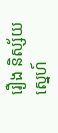រឿង និស្ស័យស្នេហ៍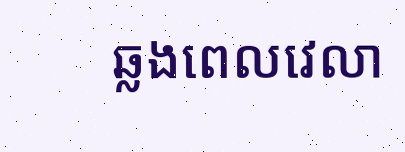ឆ្លងពេលវេលា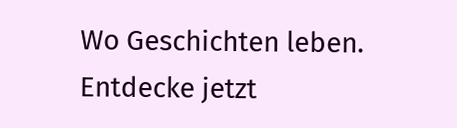Wo Geschichten leben. Entdecke jetzt